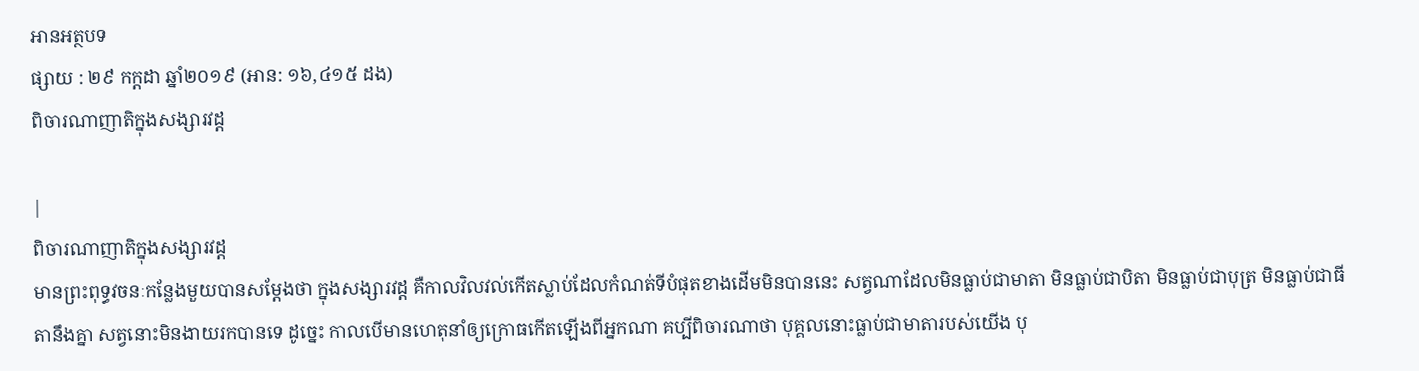អានអត្ថបទ
ផ្សាយ : ២៩ កក្តដា ឆ្នាំ២០១៩ (អាន: ១៦,៤១៥ ដង)
ពិចារណាញាតិក្នុងសង្សារវដ្ដ

|
ពិចារណាញាតិក្នុងសង្សារវដ្ដ
មានព្រះពុទ្ធវចនៈកន្លែងមួយបានសម្ដែងថា ក្នុងសង្សារវដ្ដ គឺកាលវិលវល់កើតស្លាប់ដែលកំណត់ទីបំផុតខាងដើមមិនបាននេះ សត្វណាដែលមិនធ្លាប់ជាមាតា មិនធ្លាប់ជាបិតា មិនធ្លាប់ជាបុត្រ មិនធ្លាប់ជាធីតានឹងគ្នា សត្វនោះមិនងាយរកបានទេ ដូច្នេះ កាលបើមានហេតុនាំឲ្យក្រោធកើតឡើងពីអ្នកណា គប្បីពិចារណាថា បុគ្គលនោះធ្លាប់ជាមាតារបស់យើង បុ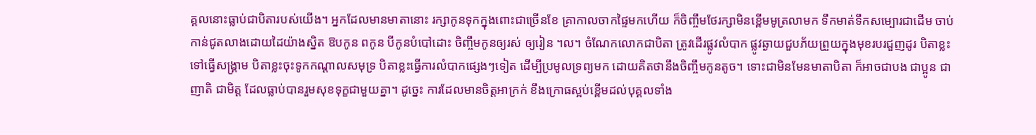គ្គលនោះធ្លាប់ជាបិតារបស់យើង។ អ្នកដែលមានមាតានោះ រក្សាកូនទុកក្នុងពោះជាច្រើនខែ គ្រាកាលចាកផ្ទៃមកហើយ ក៏ចិញ្ចឹមថែរក្សាមិនខ្ពើមមូត្រលាមក ទឹកមាត់ទឹកសម្បោរជាដើម ចាប់កាន់ជូតលាងដោយដៃយ៉ាងស្និត ឱបកូន ពកូន បីកូនបំបៅដោះ ចិញ្ចឹមកូនឲ្យរស់ ឲ្យរៀន ។ល។ ចំណែកលោកជាបិតា ត្រូវដើរផ្លូវលំបាក ផ្លូវឆ្ងាយជួបភ័យព្រួយក្នុងមុខរបរជួញដូរ បិតាខ្លះទៅធ្វើសង្គ្រាម បិតាខ្លះចុះទូកកណ្ដាលសមុទ្រ បិតាខ្លះធ្វើការលំបាកផ្សេងៗទៀត ដើម្បីប្រមូលទ្រព្យមក ដោយគិតថានឹងចិញ្ចឹមកូនតូច។ ទោះជាមិនមែនមាតាបិតា ក៏អាចជាបង ជាប្អូន ជាញាតិ ជាមិត្ត ដែលធ្លាប់បានរួមសុខទុក្ខជាមួយគ្នា។ ដូច្នេះ ការដែលមានចិត្តអាក្រក់ ខឹងក្រោធស្អប់ខ្ពើមដល់បុគ្គលទាំង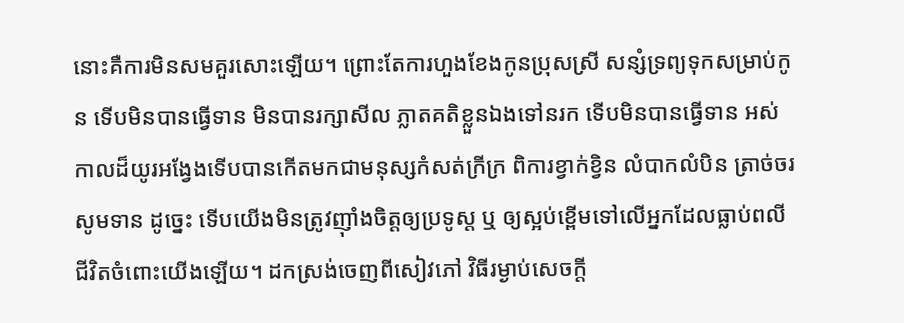នោះគឺការមិនសមគួរសោះឡើយ។ ព្រោះតែការហួងខែងកូនប្រុសស្រី សន្សំទ្រព្យទុកសម្រាប់កូន ទើបមិនបានធ្វើទាន មិនបានរក្សាសីល ភ្លាតគតិខ្លួនឯងទៅនរក ទើបមិនបានធ្វើទាន អស់កាលដ៏យូរអង្វែងទើបបានកើតមកជាមនុស្សកំសត់ក្រីក្រ ពិការខ្វាក់ខ្វិន លំបាកលំបិន ត្រាច់ចរសូមទាន ដូច្នេះ ទើបយើងមិនត្រូវញ៉ាំងចិត្តឲ្យប្រទូស្ដ ឬ ឲ្យស្អប់ខ្ពើមទៅលើអ្នកដែលធ្លាប់ពលីជីវិតចំពោះយើងឡើយ។ ដកស្រង់ចេញពីសៀវភៅ វិធីរម្ងាប់សេចក្ដី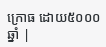ក្រោធ ដោយ៥០០០ឆ្នាំ |